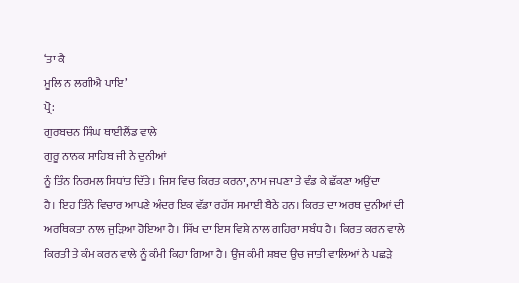‘ਤਾ ਕੈ
ਮੂਲਿ ਨ ਲਗੀਐ ਪਾਇ’
ਪ੍ਰੋ:
ਗੁਰਬਚਨ ਸਿੰਘ ਥਾਈਲੈਂਡ ਵਾਲੇ
ਗੁਰੂ ਨਾਨਕ ਸਾਹਿਬ ਜੀ ਨੇ ਦੁਨੀਆਂ
ਨੂੰ ਤਿੰਨ ਨਿਰਮਲ ਸਿਧਾਂਤ ਦਿੱਤੇ। ਜਿਸ ਵਿਚ ਕਿਰਤ ਕਰਨਾ, ਨਾਮ ਜਪਣਾ ਤੇ ਵੰਡ ਕੇ ਛੱਕਣਾ ਅਉਂਦਾ
ਹੈ। ਇਹ ਤਿੰਨੇ ਵਿਚਾਰ ਆਪਣੇ ਅੰਦਰ ਇਕ ਵੱਡਾ ਰਹੱਸ ਸਮਾਈ ਬੈਠੇ ਹਨ। ਕਿਰਤ ਦਾ ਅਰਥ ਦੁਨੀਆਂ ਦੀ
ਅਰਥਿਕਤਾ ਨਾਲ ਜੁੜਿਆ ਹੋਇਆ ਹੈ। ਸਿੱਖ ਦਾ ਇਸ ਵਿਸ਼ੇ ਨਾਲ ਗਹਿਰਾ ਸਬੰਧ ਹੈ। ਕਿਰਤ ਕਰਨ ਵਾਲੇ
ਕਿਰਤੀ ਤੇ ਕੰਮ ਕਰਨ ਵਾਲੇ ਨੂੰ ਕੰਮੀ ਕਿਹਾ ਗਿਆ ਹੈ। ਉਂਜ ਕੰਮੀ ਸ਼ਬਦ ਉਚ ਜਾਤੀ ਵਾਲਿਆਂ ਨੇ ਪਛੜੇ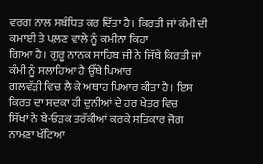ਵਰਗ ਨਾਲ ਸਬੰਧਿਤ ਕਰ ਦਿੱਤਾ ਹੈ। ਕਿਰਤੀ ਜਾਂ ਕੰਮੀ ਦੀ ਕਮਾਈ ਤੇ ਪਲ਼ਣ ਵਾਲੇ ਨੂੰ ਕਮੀਨਾ ਕਿਹਾ
ਗਿਆ ਹੈ। ਗੁਰੂ ਨਾਨਕ ਸਾਹਿਬ ਜੀ ਨੇ ਜਿੱਥੇ ਕਿਰਤੀ ਜਾਂ ਕੰਮੀ ਨੂੰ ਸਲਾਹਿਆ ਹੈ ਉੱਥੇ ਪਿਆਰ
ਗਲਵੱੜੀ ਵਿਚ ਲੈ ਕੇ ਅਥਾਹ ਪਿਆਰ ਕੀਤਾ ਹੈ। ਇਸ ਕਿਰਤ ਦਾ ਸਦਕਾ ਹੀ ਦੁਨੀਆਂ ਦੇ ਹਰ ਖੇਤਰ ਵਿਚ
ਸਿੱਖਾਂ ਨੇ ਬੇ-ਓੜਕ ਤਰੱਕੀਆਂ ਕਰਕੇ ਸਤਿਕਾਰ ਜੋਗ ਨਾਮਣਾ ਖੱਟਿਆ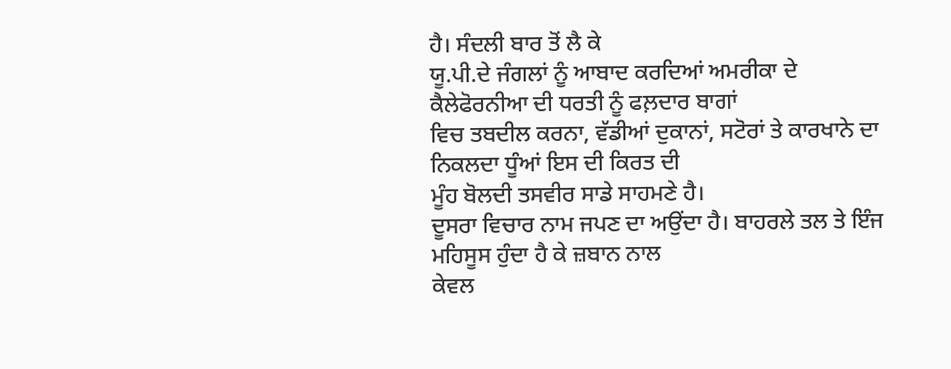ਹੈ। ਸੰਦਲੀ ਬਾਰ ਤੋਂ ਲੈ ਕੇ
ਯੂ.ਪੀ.ਦੇ ਜੰਗਲਾਂ ਨੂੰ ਆਬਾਦ ਕਰਦਿਆਂ ਅਮਰੀਕਾ ਦੇ ਕੈਲੇਫੋਰਨੀਆ ਦੀ ਧਰਤੀ ਨੂੰ ਫਲ਼ਦਾਰ ਬਾਗਾਂ
ਵਿਚ ਤਬਦੀਲ ਕਰਨਾ, ਵੱਡੀਆਂ ਦੁਕਾਨਾਂ, ਸਟੋਰਾਂ ਤੇ ਕਾਰਖਾਨੇ ਦਾ ਨਿਕਲਦਾ ਧੂੰਆਂ ਇਸ ਦੀ ਕਿਰਤ ਦੀ
ਮੂੰਹ ਬੋਲਦੀ ਤਸਵੀਰ ਸਾਡੇ ਸਾਹਮਣੇ ਹੈ।
ਦੂਸਰਾ ਵਿਚਾਰ ਨਾਮ ਜਪਣ ਦਾ ਅਉਂਦਾ ਹੈ। ਬਾਹਰਲੇ ਤਲ ਤੇ ਇੰਜ ਮਹਿਸੂਸ ਹੁੰਦਾ ਹੈ ਕੇ ਜ਼ਬਾਨ ਨਾਲ
ਕੇਵਲ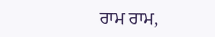ਰਾਮ ਰਾਮ,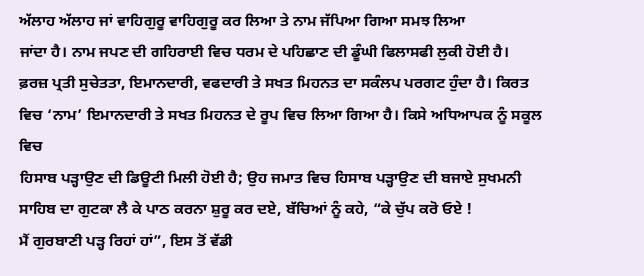ਅੱਲਾਹ ਅੱਲਾਹ ਜਾਂ ਵਾਹਿਗੁਰੂ ਵਾਹਿਗੁਰੂ ਕਰ ਲਿਆ ਤੇ ਨਾਮ ਜੱਪਿਆ ਗਿਆ ਸਮਝ ਲਿਆ
ਜਾਂਦਾ ਹੈ। ਨਾਮ ਜਪਣ ਦੀ ਗਹਿਰਾਈ ਵਿਚ ਧਰਮ ਦੇ ਪਹਿਛਾਣ ਦੀ ਡੂੰਘੀ ਫਿਲਾਸਫੀ ਲੁਕੀ ਹੋਈ ਹੈ।
ਫ਼ਰਜ਼ ਪ੍ਰਤੀ ਸੁਚੇਤਤਾ, ਇਮਾਨਦਾਰੀ, ਵਫਦਾਰੀ ਤੇ ਸਖਤ ਮਿਹਨਤ ਦਾ ਸਕੰਲਪ ਪਰਗਟ ਹੁੰਦਾ ਹੈ। ਕਿਰਤ
ਵਿਚ ‘ਨਾਮ’ ਇਮਾਨਦਾਰੀ ਤੇ ਸਖਤ ਮਿਹਨਤ ਦੇ ਰੂਪ ਵਿਚ ਲਿਆ ਗਿਆ ਹੈ। ਕਿਸੇ ਅਧਿਆਪਕ ਨੂੰ ਸਕੂਲ ਵਿਚ
ਹਿਸਾਬ ਪੜ੍ਹਾਉਣ ਦੀ ਡਿਊਟੀ ਮਿਲੀ ਹੋਈ ਹੈ; ਉਹ ਜਮਾਤ ਵਿਚ ਹਿਸਾਬ ਪੜ੍ਹਾਉਣ ਦੀ ਬਜਾਏ ਸੁਖਮਨੀ
ਸਾਹਿਬ ਦਾ ਗੁਟਕਾ ਲੈ ਕੇ ਪਾਠ ਕਰਨਾ ਸ਼ੁਰੂ ਕਰ ਦਏ, ਬੱਚਿਆਂ ਨੂੰ ਕਹੇ, “ਕੇ ਚੁੱਪ ਕਰੋ ਓਏ !
ਮੈਂ ਗੁਰਬਾਣੀ ਪੜ੍ਹ ਰਿਹਾਂ ਹਾਂ”, ਇਸ ਤੋਂ ਵੱਡੀ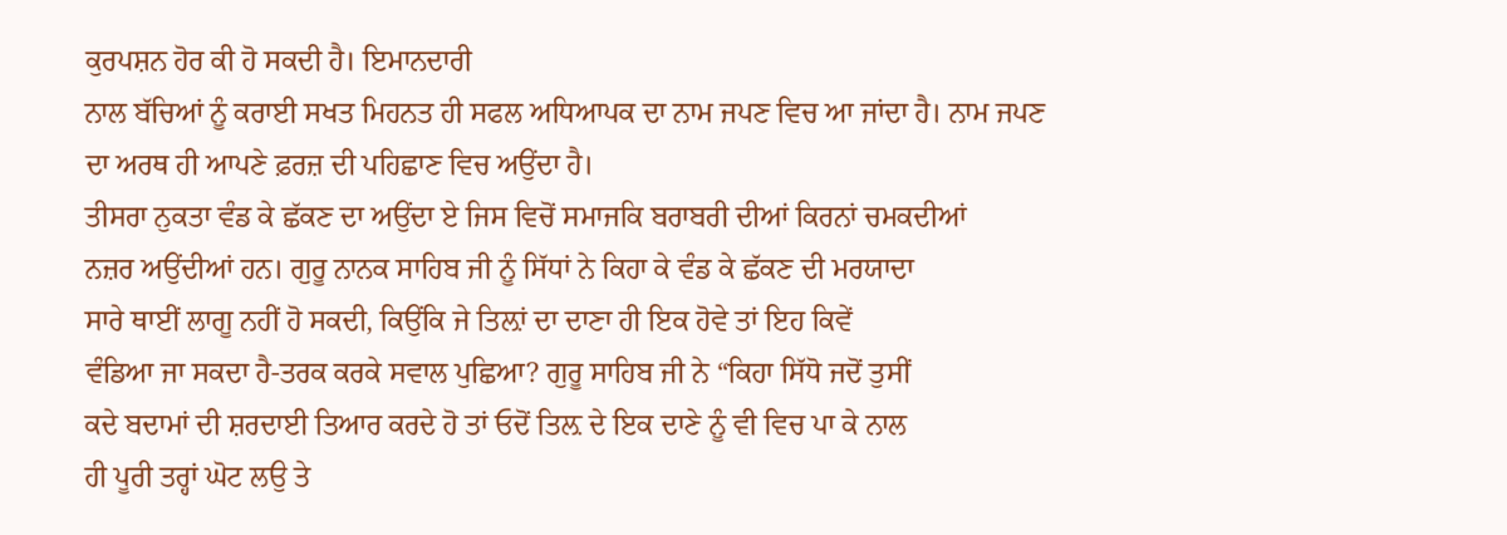ਕੁਰਪਸ਼ਨ ਹੋਰ ਕੀ ਹੋ ਸਕਦੀ ਹੈ। ਇਮਾਨਦਾਰੀ
ਨਾਲ ਬੱਚਿਆਂ ਨੂੰ ਕਰਾਈ ਸਖਤ ਮਿਹਨਤ ਹੀ ਸਫਲ ਅਧਿਆਪਕ ਦਾ ਨਾਮ ਜਪਣ ਵਿਚ ਆ ਜਾਂਦਾ ਹੈ। ਨਾਮ ਜਪਣ
ਦਾ ਅਰਥ ਹੀ ਆਪਣੇ ਫ਼ਰਜ਼ ਦੀ ਪਹਿਛਾਣ ਵਿਚ ਅਉਂਦਾ ਹੈ।
ਤੀਸਰਾ ਨੁਕਤਾ ਵੰਡ ਕੇ ਛੱਕਣ ਦਾ ਅਉਂਦਾ ਏ ਜਿਸ ਵਿਚੋਂ ਸਮਾਜਕਿ ਬਰਾਬਰੀ ਦੀਆਂ ਕਿਰਨਾਂ ਚਮਕਦੀਆਂ
ਨਜ਼ਰ ਅਉਂਦੀਆਂ ਹਨ। ਗੁਰੂ ਨਾਨਕ ਸਾਹਿਬ ਜੀ ਨੂੰ ਸਿੱਧਾਂ ਨੇ ਕਿਹਾ ਕੇ ਵੰਡ ਕੇ ਛੱਕਣ ਦੀ ਮਰਯਾਦਾ
ਸਾਰੇ ਥਾਈਂ ਲਾਗੂ ਨਹੀਂ ਹੋ ਸਕਦੀ, ਕਿਉਂਕਿ ਜੇ ਤਿਲ਼ਾਂ ਦਾ ਦਾਣਾ ਹੀ ਇਕ ਹੋਵੇ ਤਾਂ ਇਹ ਕਿਵੇਂ
ਵੰਡਿਆ ਜਾ ਸਕਦਾ ਹੈ-ਤਰਕ ਕਰਕੇ ਸਵਾਲ ਪੁਛਿਆ? ਗੁਰੂ ਸਾਹਿਬ ਜੀ ਨੇ “ਕਿਹਾ ਸਿੱਧੋ ਜਦੋਂ ਤੁਸੀਂ
ਕਦੇ ਬਦਾਮਾਂ ਦੀ ਸ਼ਰਦਾਈ ਤਿਆਰ ਕਰਦੇ ਹੋ ਤਾਂ ਓਦੋਂ ਤਿਲ਼ ਦੇ ਇਕ ਦਾਣੇ ਨੂੰ ਵੀ ਵਿਚ ਪਾ ਕੇ ਨਾਲ
ਹੀ ਪੂਰੀ ਤਰ੍ਹਾਂ ਘੋਟ ਲਉ ਤੇ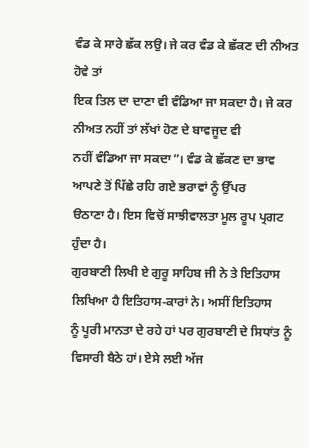ਵੰਡ ਕੇ ਸਾਰੇ ਛੱਕ ਲਉ। ਜੇ ਕਰ ਵੰਡ ਕੇ ਛੱਕਣ ਦੀ ਨੀਅਤ ਹੋਵੇ ਤਾਂ
ਇਕ ਤਿਲ ਦਾ ਦਾਣਾ ਵੀ ਵੰਡਿਆ ਜਾ ਸਕਦਾ ਹੈ। ਜੇ ਕਰ ਨੀਅਤ ਨਹੀਂ ਤਾਂ ਲੱਖਾਂ ਹੋਣ ਦੇ ਬਾਵਜੂਦ ਵੀ
ਨਹੀਂ ਵੰਡਿਆ ਜਾ ਸਕਦਾ”। ਵੰਡ ਕੇ ਛੱਕਣ ਦਾ ਭਾਵ ਆਪਣੇ ਤੋਂ ਪਿੱਛੇ ਰਹਿ ਗਏ ਭਰਾਵਾਂ ਨੂੰ ਉੱਪਰ
ੳਠਾਣਾ ਹੈ। ਇਸ ਵਿਚੋਂ ਸਾਝੀਵਾਲਤਾ ਮੂਲ ਰੂਪ ਪ੍ਰਗਟ ਹੁੰਦਾ ਹੈ।
ਗੁਰਬਾਣੀ ਲਿਖੀ ਏ ਗੁਰੂ ਸਾਹਿਬ ਜੀ ਨੇ ਤੇ ਇਤਿਹਾਸ ਲਿਖਿਆ ਹੈ ਇਤਿਹਾਸ-ਕਾਰਾਂ ਨੇ। ਅਸੀਂ ਇਤਿਹਾਸ
ਨੂੰ ਪੂਰੀ ਮਾਨਤਾ ਦੇ ਰਹੇ ਹਾਂ ਪਰ ਗੁਰਬਾਣੀ ਦੇ ਸਿਧਾਂਤ ਨੂੰ ਵਿਸਾਰੀ ਬੈਠੇ ਹਾਂ। ਏਸੇ ਲਈ ਅੱਜ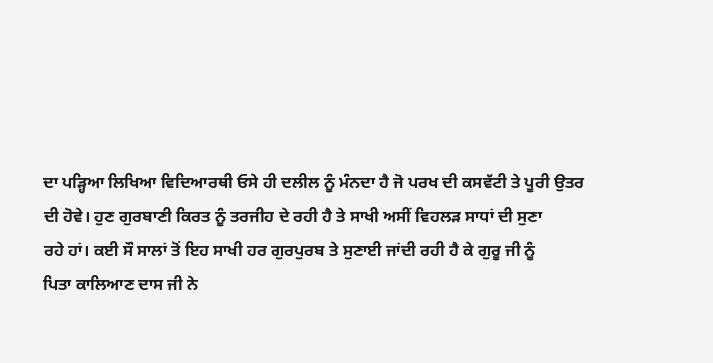ਦਾ ਪੜ੍ਹਿਆ ਲਿਖਿਆ ਵਿਦਿਆਰਥੀ ਓਸੇ ਹੀ ਦਲੀਲ ਨੂੰ ਮੰਨਦਾ ਹੈ ਜੋ ਪਰਖ ਦੀ ਕਸਵੱਟੀ ਤੇ ਪੂਰੀ ਉਤਰ
ਦੀ ਹੋਵੇ। ਹੁਣ ਗੁਰਬਾਣੀ ਕਿਰਤ ਨੂੰ ਤਰਜੀਹ ਦੇ ਰਹੀ ਹੈ ਤੇ ਸਾਖੀ ਅਸੀਂ ਵਿਹਲੜ ਸਾਧਾਂ ਦੀ ਸੁਣਾ
ਰਹੇ ਹਾਂ। ਕਈ ਸੌ ਸਾਲਾਂ ਤੋਂ ਇਹ ਸਾਖੀ ਹਰ ਗੁਰਪੁਰਬ ਤੇ ਸੁਣਾਈ ਜਾਂਦੀ ਰਹੀ ਹੈ ਕੇ ਗੁਰੂ ਜੀ ਨੂੰ
ਪਿਤਾ ਕਾਲਿਆਣ ਦਾਸ ਜੀ ਨੇ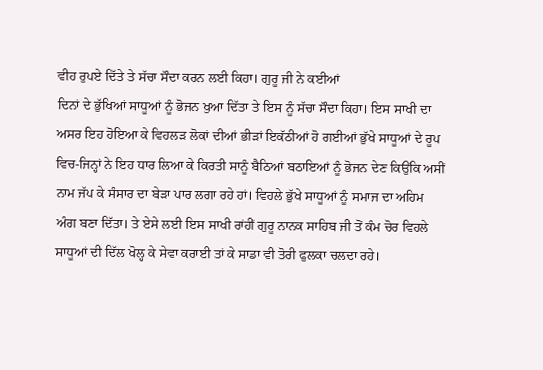ਵੀਹ ਰੁਪਏ ਦਿੱਤੇ ਤੇ ਸੱਚਾ ਸੌਦਾ ਕਰਨ ਲਈ ਕਿਹਾ। ਗੁਰੂ ਜੀ ਨੇ ਕਈਆਂ
ਦਿਨਾਂ ਦੇ ਭੁੱਖਿਆਂ ਸਾਧੂਆਂ ਨੂੰ ਭੋਜਨ ਖੁਆ ਦਿੱਤਾ ਤੇ ਇਸ ਨੂੰ ਸੱਚਾ ਸੌਦਾ ਕਿਹਾ। ਇਸ ਸਾਖੀ ਦਾ
ਅਸਰ ਇਹ ਹੋਇਆ ਕੇ ਵਿਹਲੜ ਲੋਕਾਂ ਦੀਆਂ ਭੀੜਾਂ ਇਕੱਠੀਆਂ ਹੋ ਗਈਆਂ ਭੁੱਖੇ ਸਾਧੂਆਂ ਦੇ ਰੂਪ
ਵਿਚ-ਜਿਨ੍ਹਾਂ ਨੇ ਇਹ ਧਾਰ ਲਿਆ ਕੇ ਕਿਰਤੀ ਸਾਨੂੰ ਬੈਠਿਆਂ ਬਠਾਇਆਂ ਨੂੰ ਭੋਜਨ ਦੇਣ ਕਿਉਂਕਿ ਅਸੀਂ
ਨਾਮ ਜੱਪ ਕੇ ਸੰਸਾਰ ਦਾ ਬੇੜਾ ਪਾਰ ਲਗਾ ਰਹੇ ਹਾਂ। ਵਿਹਲੇ ਭੁੱਖੇ ਸਾਧੂਆਂ ਨੂੰ ਸਮਾਜ ਦਾ ਅਹਿਮ
ਅੰਗ ਬਣਾ ਦਿੱਤਾ। ਤੇ ਏਸੇ ਲਈ ਇਸ ਸਾਖੀ ਰਾਂਹੀਂ ਗੁਰੂ ਨਾਨਕ ਸਾਹਿਬ ਜੀ ਤੋਂ ਕੰਮ ਚੋਰ ਵਿਹਲੇ
ਸਾਧੂਆਂ ਦੀ ਦਿੱਲ ਖੋਲ੍ਹ ਕੇ ਸੇਵਾ ਕਰਾਈ ਤਾਂ ਕੇ ਸਾਡਾ ਵੀ ਤੋਰੀ ਫੁਲਕਾ ਚਲਦਾ ਰਹੇ।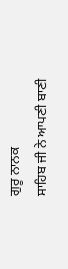ਗੁਰੂ ਨਾਨਕ
ਸਾਹਿਬ ਜੀ ਨੇ ਆਪਣੀ ਬਾਣੀ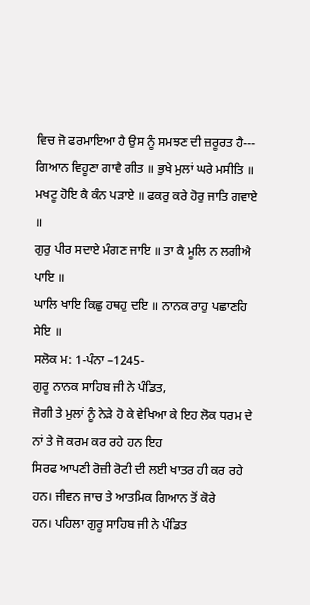ਵਿਚ ਜੋ ਫਰਮਾਇਆ ਹੈ ਉਸ ਨੂੰ ਸਮਝਣ ਦੀ ਜ਼ਰੂਰਤ ਹੈ---
ਗਿਆਨ ਵਿਹੂਣਾ ਗਾਵੈ ਗੀਤ ॥ ਭੁਖੇ ਮੁਲਾਂ ਘਰੇ ਮਸੀਤਿ ॥
ਮਖਟੂ ਹੋਇ ਕੈ ਕੰਨ ਪੜਾਏ ॥ ਫਕਰੁ ਕਰੇ ਹੋਰੁ ਜਾਤਿ ਗਵਾਏ ॥
ਗੁਰੁ ਪੀਰ ਸਦਾਏ ਮੰਗਣ ਜਾਇ ॥ ਤਾ ਕੈ ਮੂਲਿ ਨ ਲਗੀਐ ਪਾਇ ॥
ਘਾਲਿ ਖਾਇ ਕਿਛੁ ਹਥਹੁ ਦਇ ॥ ਨਾਨਕ ਰਾਹੁ ਪਛਾਣਹਿ ਸੇਇ ॥
ਸਲੋਕ ਮ: 1-ਪੰਨਾ –1245-
ਗੁਰੂ ਨਾਨਕ ਸਾਹਿਬ ਜੀ ਨੇ ਪੰਡਿਤ,
ਜੋਗੀ ਤੇ ਮੁਲਾਂ ਨੂੰ ਨੇੜੇ ਹੋ ਕੇ ਵੇਖਿਆ ਕੇ ਇਹ ਲੋਕ ਧਰਮ ਦੇ ਨਾਂ ਤੇ ਜੋ ਕਰਮ ਕਰ ਰਹੇ ਹਨ ਇਹ
ਸਿਰਫ ਆਪਣੀ ਰੋਜ਼ੀ ਰੋਟੀ ਦੀ ਲਈ ਖਾਤਰ ਹੀ ਕਰ ਰਹੇ ਹਨ। ਜੀਵਨ ਜਾਚ ਤੇ ਆਤਮਿਕ ਗਿਆਨ ਤੋਂ ਕੋਰੇ
ਹਨ। ਪਹਿਲਾ ਗੁਰੂ ਸਾਹਿਬ ਜੀ ਨੇ ਪੰਡਿਤ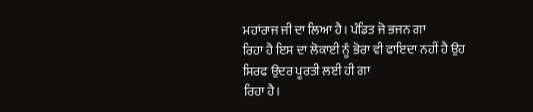ਮਹਾਂਰਾਜ ਜੀ ਦਾ ਲਿਆ ਹੈ। ਪੰਡਿਤ ਜੋ ਭਜਨ ਗਾ
ਰਿਹਾ ਹੈ ਇਸ ਦਾ ਲੋਕਾਈ ਨੂੰ ਭੋਰਾ ਵੀ ਫਾਇਦਾ ਨਹੀਂ ਹੈ ਉਹ ਸਿਰਫ ਉਦਰ ਪੂਰਤੀ ਲਈ ਹੀ ਗਾ
ਰਿਹਾ ਹੈ।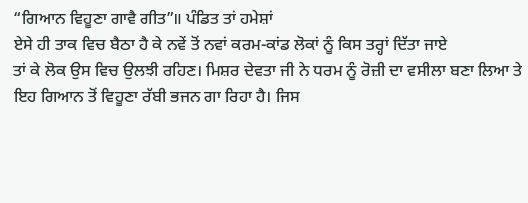“ਗਿਆਨ ਵਿਹੂਣਾ ਗਾਵੈ ਗੀਤ”॥ ਪੰਡਿਤ ਤਾਂ ਹਮੇਸ਼ਾਂ
ਏਸੇ ਹੀ ਤਾਕ ਵਿਚ ਬੈਠਾ ਹੈ ਕੇ ਨਵੇਂ ਤੋਂ ਨਵਾਂ ਕਰਮ-ਕਾਂਡ ਲੋਕਾਂ ਨੂੰ ਕਿਸ ਤਰ੍ਹਾਂ ਦਿੱਤਾ ਜਾਏ
ਤਾਂ ਕੇ ਲੋਕ ਉਸ ਵਿਚ ਉਲਝੀ ਰਹਿਣ। ਮਿਸ਼ਰ ਦੇਵਤਾ ਜੀ ਨੇ ਧਰਮ ਨੂੰ ਰੋਜ਼ੀ ਦਾ ਵਸੀਲਾ ਬਣਾ ਲਿਆ ਤੇ
ਇਹ ਗਿਆਨ ਤੋਂ ਵਿਹੂਣਾ ਰੱਬੀ ਭਜਨ ਗਾ ਰਿਹਾ ਹੈ। ਜਿਸ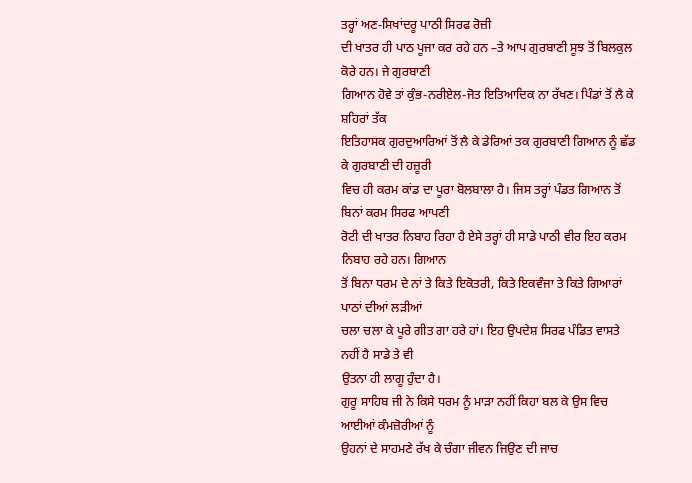ਤਰ੍ਹਾਂ ਅਣ-ਸਿਖਾਂਦਰੂ ਪਾਠੀ ਸਿਰਫ ਰੋਜ਼ੀ
ਦੀ ਖਾਤਰ ਹੀ ਪਾਠ ਪੂਜਾ ਕਰ ਰਹੇ ਹਨ –ਤੇ ਆਪ ਗੁਰਬਾਣੀ ਸੂਝ ਤੋਂ ਬਿਲਕੁਲ ਕੋਰੇ ਹਨ। ਜੇ ਗੁਰਬਾਣੀ
ਗਿਆਨ ਹੋਵੇ ਤਾਂ ਕੁੰਭ-ਨਰੀਏਲ-ਜੋਤ ਇਤਿਆਦਿਕ ਨਾ ਰੱਖਣ। ਪਿੰਡਾਂ ਤੋਂ ਲੈ ਕੇ ਸ਼ਹਿਰਾਂ ਤੱਕ
ਇਤਿਹਾਸਕ ਗੁਰਦੁਆਰਿਆਂ ਤੋਂ ਲੈ ਕੇ ਡੇਰਿਆਂ ਤਕ ਗੁਰਬਾਣੀ ਗਿਆਨ ਨੂੰ ਛੱਡ ਕੇ ਗੁਰਬਾਣੀ ਦੀ ਹਜ਼ੂਰੀ
ਵਿਚ ਹੀ ਕਰਮ ਕਾਂਡ ਦਾ ਪੂਰਾ ਬੋਲਬਾਲਾ ਹੈ। ਜਿਸ ਤਰ੍ਹਾਂ ਪੰਡਤ ਗਿਆਨ ਤੋਂ ਬਿਨਾਂ ਕਰਮ ਸਿਰਫ ਆਪਣੀ
ਰੋਟੀ ਦੀ ਖਾਤਰ ਨਿਬਾਹ ਰਿਹਾ ਹੈ ਏਸੇ ਤਰ੍ਹਾਂ ਹੀ ਸਾਡੇ ਪਾਠੀ ਵੀਰ ਇਹ ਕਰਮ ਨਿਬਾਹ ਰਹੇ ਹਨ। ਗਿਆਨ
ਤੋਂ ਬਿਨਾ ਧਰਮ ਦੇ ਨਾਂ ਤੇ ਕਿਤੇ ਇਕੋਤਰੀ, ਕਿਤੇ ਇਕਵੰਜਾ ਤੇ ਕਿਤੇ ਗਿਆਰਾਂ ਪਾਠਾਂ ਦੀਆਂ ਲੜੀਆਂ
ਚਲਾ ਚਲਾ ਕੇ ਪੂਰੇ ਗੀਤ ਗਾ ਹਰੇ ਹਾਂ। ਇਹ ਉਪਦੇਸ਼ ਸਿਰਫ ਪੰਡਿਤ ਵਾਸਤੇ ਨਹੀਂ ਹੈ ਸਾਡੇ ਤੇ ਵੀ
ਉਤਨਾ ਹੀ ਲਾਗੂ ਹੁੰਦਾ ਹੈ।
ਗੁਰੂ ਸਾਹਿਬ ਜੀ ਨੇ ਕਿਸੇ ਧਰਮ ਨੂੰ ਮਾੜਾ ਨਹੀਂ ਕਿਹਾ ਬਲ ਕੇ ਉਸ ਵਿਚ ਆਈਆਂ ਕੰਮਜ਼ੋਰੀਆਂ ਨੂੰ
ਉਹਨਾਂ ਦੇ ਸਾਹਮਣੇ ਰੱਖ ਕੇ ਚੰਗਾ ਜੀਵਨ ਜਿਉਣ ਦੀ ਜਾਚ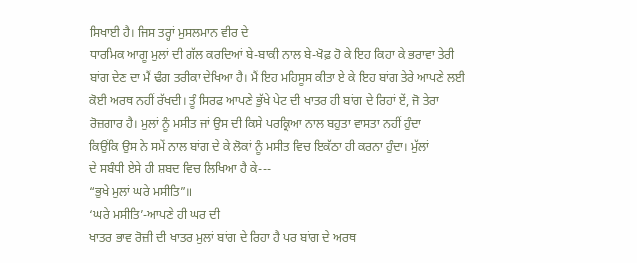ਸਿਖਾਈ ਹੈ। ਜਿਸ ਤਰ੍ਹਾਂ ਮੁਸਲਮਾਨ ਵੀਰ ਦੇ
ਧਾਰਮਿਕ ਆਗੂ ਮੁਲਾਂ ਦੀ ਗੱਲ ਕਰਦਿਆਂ ਬੇ-ਬਾਕੀ ਨਾਲ ਬੇ-ਖੋਫ਼ ਹੋ ਕੇ ਇਹ ਕਿਹਾ ਕੇ ਭਰਾਵਾ ਤੇਰੀ
ਬਾਂਗ ਦੇਣ ਦਾ ਮੈਂ ਢੰਗ ਤਰੀਕਾ ਦੇਖਿਆ ਹੈ। ਮੈਂ ਇਹ ਮਹਿਸੂਸ ਕੀਤਾ ਏ ਕੇ ਇਹ ਬਾਂਗ ਤੇਰੇ ਆਪਣੇ ਲਈ
ਕੋਈ ਅਰਥ ਨਹੀਂ ਰੱਖਦੀ। ਤੂੰ ਸਿਰਫ ਆਪਣੇ ਭੁੱਖੇ ਪੇਟ ਦੀ ਖਾਤਰ ਹੀ ਬਾਂਗ ਦੇ ਰਿਹਾਂ ਏਂ, ਜੋ ਤੇਰਾ
ਰੋਜ਼ਗਾਰ ਹੈ। ਮੁਲਾਂ ਨੂੰ ਮਸੀਤ ਜਾਂ ਉਸ ਦੀ ਕਿਸੇ ਪਰਕ੍ਰਿਆ ਨਾਲ ਬਹੁਤਾ ਵਾਸਤਾ ਨਹੀਂ ਹੁੰਦਾ
ਕਿਉਂਕਿ ਉਸ ਨੇ ਸਮੇਂ ਨਾਲ ਬਾਂਗ ਦੇ ਕੇ ਲੋਕਾਂ ਨੂੰ ਮਸੀਤ ਵਿਚ ਇਕੱਠਾ ਹੀ ਕਰਨਾ ਹੁੰਦਾ। ਮੁੱਲਾਂ
ਦੇ ਸਬੰਧੀ ਏਸੇ ਹੀ ਸ਼ਬਦ ਵਿਚ ਲਿਖਿਆ ਹੈ ਕੇ---
“ਭੁਖੇ ਮੁਲਾਂ ਘਰੇ ਮਸੀਤਿ”॥
‘ਘਰੇ ਮਸੀਤਿ’-ਆਪਣੇ ਹੀ ਘਰ ਦੀ
ਖਾਤਰ ਭਾਵ ਰੋਜ਼ੀ ਦੀ ਖਾਤਰ ਮੁਲਾਂ ਬਾਂਗ ਦੇ ਰਿਹਾ ਹੈ ਪਰ ਬਾਂਗ ਦੇ ਅਰਥ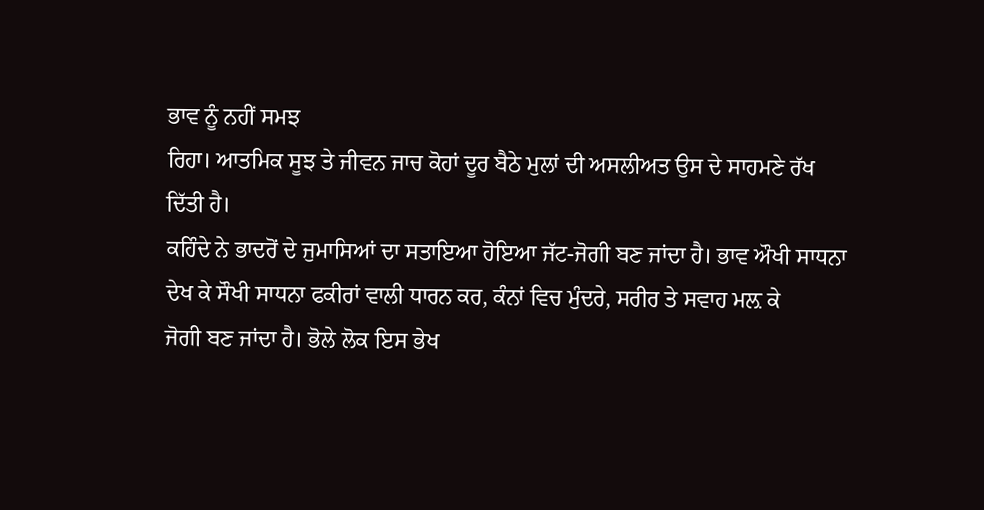ਭਾਵ ਨੂੰ ਨਹੀਂ ਸਮਝ
ਰਿਹਾ। ਆਤਮਿਕ ਸੂਝ ਤੇ ਜੀਵਨ ਜਾਚ ਕੋਹਾਂ ਦੂਰ ਬੈਠੇ ਮੁਲਾਂ ਦੀ ਅਸਲੀਅਤ ਉਸ ਦੇ ਸਾਹਮਣੇ ਰੱਖ
ਦਿੱਤੀ ਹੈ।
ਕਹਿੰਦੇ ਨੇ ਭਾਦਰੋਂ ਦੇ ਜੁਮਾਸਿਆਂ ਦਾ ਸਤਾਇਆ ਹੋਇਆ ਜੱਟ-ਜੋਗੀ ਬਣ ਜਾਂਦਾ ਹੈ। ਭਾਵ ਔਖੀ ਸਾਧਨਾ
ਦੇਖ ਕੇ ਸੌਖੀ ਸਾਧਨਾ ਫਕੀਰਾਂ ਵਾਲੀ ਧਾਰਨ ਕਰ, ਕੰਨਾਂ ਵਿਚ ਮੁੰਦਰੇ, ਸਰੀਰ ਤੇ ਸਵਾਹ ਮਲ਼ ਕੇ
ਜੋਗੀ ਬਣ ਜਾਂਦਾ ਹੈ। ਭੋਲੇ ਲੋਕ ਇਸ ਭੇਖ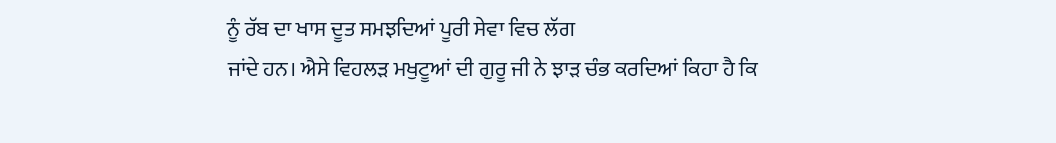ਨੂੰ ਰੱਬ ਦਾ ਖਾਸ ਦੂਤ ਸਮਝਦਿਆਂ ਪੂਰੀ ਸੇਵਾ ਵਿਚ ਲੱਗ
ਜਾਂਦੇ ਹਨ। ਐਸੇ ਵਿਹਲੜ ਮਖੁਟੂਆਂ ਦੀ ਗੁਰੂ ਜੀ ਨੇ ਝਾੜ ਚੰਭ ਕਰਦਿਆਂ ਕਿਹਾ ਹੈ ਕਿ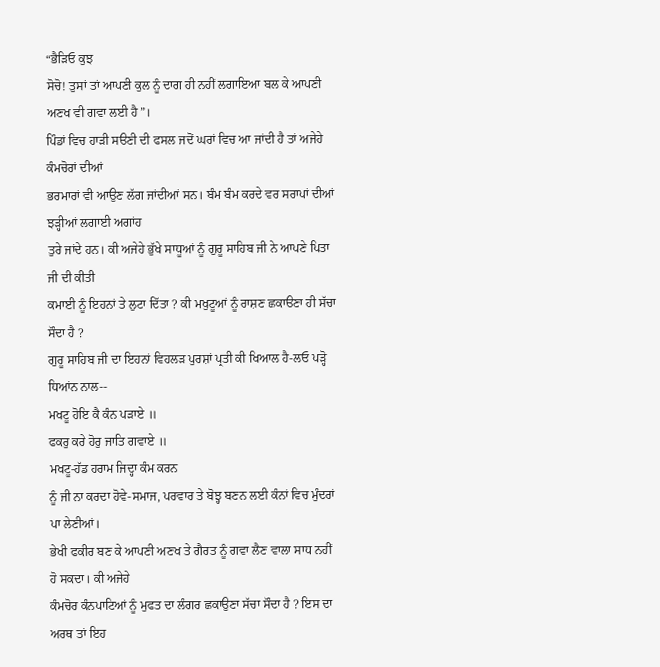“ਭੈੜਿਓ ਕੁਝ
ਸੋਚੋ! ਤੁਸਾਂ ਤਾਂ ਆਪਣੀ ਕੁਲ ਨੂੰ ਦਾਗ ਹੀ ਨਹੀਂ ਲਗਾਇਆ ਬਲ ਕੇ ਆਪਣੀ ਅਣਖ ਵੀ ਗਵਾ ਲਈ ਹੈ”।
ਪਿੰਡਾਂ ਵਿਚ ਹਾੜੀ ਸੳਣੀ ਦੀ ਫਸਲ ਜਦੋਂ ਘਰਾਂ ਵਿਚ ਆ ਜਾਂਦੀ ਹੈ ਤਾਂ ਅਜੇਹੇ ਕੰਮਚੋਰਾਂ ਦੀਆਂ
ਭਰਮਾਰਾਂ ਵੀ ਆਉਣ ਲੱਗ ਜਾਂਦੀਆਂ ਸਨ। ਬੰਮ ਬੰਮ ਕਰਦੇ ਵਰ ਸਰਾਪਾਂ ਦੀਆਂ ਝੜ੍ਹੀਆਂ ਲਗਾਈ ਅਗਾਂਹ
ਤੁਰੇ ਜਾਂਦੇ ਹਨ। ਕੀ ਅਜੇਹੇ ਭੁੱਖੇ ਸਾਧੂਆਂ ਨੂੰ ਗੁਰੂ ਸਾਹਿਬ ਜੀ ਨੇ ਆਪਣੇ ਪਿਤਾ ਜੀ ਦੀ ਕੀਤੀ
ਕਮਾਈ ਨੂੰ ਇਹਨਾਂ ਤੇ ਲੁਟਾ ਦਿੱਤਾ ? ਕੀ ਮਖੁਟੂਆਂ ਨੂੰ ਰਾਸ਼ਣ ਛਕਾੳਣਾ ਹੀ ਸੱਚਾ ਸੌਦਾ ਹੈ ?
ਗੁਰੂ ਸਾਹਿਬ ਜੀ ਦਾ ਇਹਨਾਂ ਵਿਹਲੜ ਪੁਰਸ਼ਾਂ ਪ੍ਰਤੀ ਕੀ ਖਿਆਲ ਹੈ-ਲਓ ਪੜ੍ਹੋ ਧਿਆਂਨ ਨਾਲ--
ਮਖਟੂ ਹੋਇ ਕੈ ਕੰਨ ਪੜਾਏ ॥
ਫਕਰੁ ਕਰੇ ਹੋਰੁ ਜਾਤਿ ਗਵਾਏ ॥
ਮਖਟੂ-ਹੱਡ ਹਰਾਮ ਜਿਦ੍ਹਾ ਕੰਮ ਕਰਨ
ਨੂੰ ਜੀ ਨਾ ਕਰਦਾ ਹੋਵੇ-ਸਮਾਜ, ਪਰਵਾਰ ਤੇ ਬੋਝ੍ਹ ਬਣਨ ਲਈ ਕੰਨਾਂ ਵਿਚ ਮੁੰਦਰਾਂ ਪਾ ਲੇਣੀਆਂ।
ਭੇਖੀ ਫਕੀਰ ਬਣ ਕੇ ਆਪਣੀ ਅਣਖ ਤੇ ਗੈਰਤ ਨੂੰ ਗਵਾ ਲੈਣ ਵਾਲਾ ਸਾਧ ਨਹੀਂ ਹੋ ਸਕਦਾ। ਕੀ ਅਜੇਹੇ
ਕੰਮਚੋਰ ਕੰਨਪਾਟਿਆਂ ਨੂੰ ਮੁਫਤ ਦਾ ਲੰਗਰ ਛਕਾਉਣਾ ਸੱਚਾ ਸੌਦਾ ਹੈ ? ਇਸ ਦਾ ਅਰਥ ਤਾਂ ਇਹ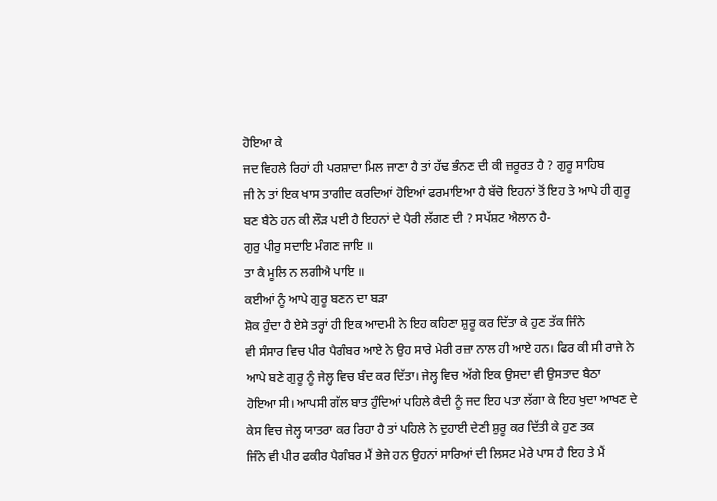ਹੋਇਆ ਕੇ
ਜਦ ਵਿਹਲੇ ਰਿਹਾਂ ਹੀ ਪਰਸ਼ਾਦਾ ਮਿਲ ਜਾਣਾ ਹੈ ਤਾਂ ਹੱਢ ਭੰਨਣ ਦੀ ਕੀ ਜ਼ਰੂਰਤ ਹੈ ? ਗੁਰੂ ਸਾਹਿਬ
ਜੀ ਨੇ ਤਾਂ ਇਕ ਖਾਸ ਤਾਗੀਦ ਕਰਦਿਆਂ ਹੋਇਆਂ ਫਰਮਾਇਆ ਹੈ ਬੱਚੋ ਇਹਨਾਂ ਤੋਂ ਇਹ ਤੇ ਆਪੇ ਹੀ ਗੁਰੂ
ਬਣ ਬੈਠੇ ਹਨ ਕੀ ਲੌੜ ਪਈ ਹੈ ਇਹਨਾਂ ਦੇ ਪੈਰੀ ਲੱਗਣ ਦੀ ? ਸਪੱਸ਼ਟ ਐਲਾਨ ਹੈ-
ਗੁਰੁ ਪੀਰੁ ਸਦਾਇ ਮੰਗਣ ਜਾਇ ॥
ਤਾ ਕੈ ਮੂਲਿ ਨ ਲਗੀਐ ਪਾਇ ॥
ਕਈਆਂ ਨੂੰ ਆਪੇ ਗੁਰੂ ਬਣਨ ਦਾ ਬੜਾ
ਸ਼ੋਕ ਹੁੰਦਾ ਹੈ ਏਸੇ ਤਰ੍ਹਾਂ ਹੀ ਇਕ ਆਦਮੀ ਨੇ ਇਹ ਕਹਿਣਾ ਸ਼ੁਰੂ ਕਰ ਦਿੱਤਾ ਕੇ ਹੁਣ ਤੱਕ ਜਿੰਨੇ
ਵੀ ਸੰਸਾਰ ਵਿਚ ਪੀਰ ਪੈਗੰਬਰ ਆਏ ਨੇ ਉਹ ਸਾਰੇ ਮੇਰੀ ਰਜ਼ਾ ਨਾਲ ਹੀ ਆਏ ਹਨ। ਫਿਰ ਕੀ ਸੀ ਰਾਜੇ ਨੇ
ਆਪੇ ਬਣੇ ਗੁਰੂ ਨੂੰ ਜੇਲ੍ਹ ਵਿਚ ਬੰਦ ਕਰ ਦਿੱਤਾ। ਜੇਲ੍ਹ ਵਿਚ ਅੱਗੇ ਇਕ ਉਸਦਾ ਵੀ ਉਸਤਾਦ ਬੈਠਾ
ਹੋਇਆ ਸੀ। ਆਪਸੀ ਗੱਲ ਬਾਤ ਹੁੰਦਿਆਂ ਪਹਿਲੇ ਕੈਦੀ ਨੂੰ ਜਦ ਇਹ ਪਤਾ ਲੱਗਾ ਕੇ ਇਹ ਖੁਦਾ ਆਖਣ ਦੇ
ਕੇਸ ਵਿਚ ਜੇਲ੍ਹ ਯਾਤਰਾ ਕਰ ਰਿਹਾ ਹੈ ਤਾਂ ਪਹਿਲੇ ਨੇ ਦੁਹਾਈ ਦੇਣੀ ਸ਼ੁਰੂ ਕਰ ਦਿੱਤੀ ਕੇ ਹੁਣ ਤਕ
ਜਿੰਨੇ ਵੀ ਪੀਰ ਫਕੀਰ ਪੈਗੰਬਰ ਮੈਂ ਭੇਜੇ ਹਨ ਉਹਨਾਂ ਸਾਰਿਆਂ ਦੀ ਲਿਸਟ ਮੇਰੇ ਪਾਸ ਹੈ ਇਹ ਤੇ ਮੈਂ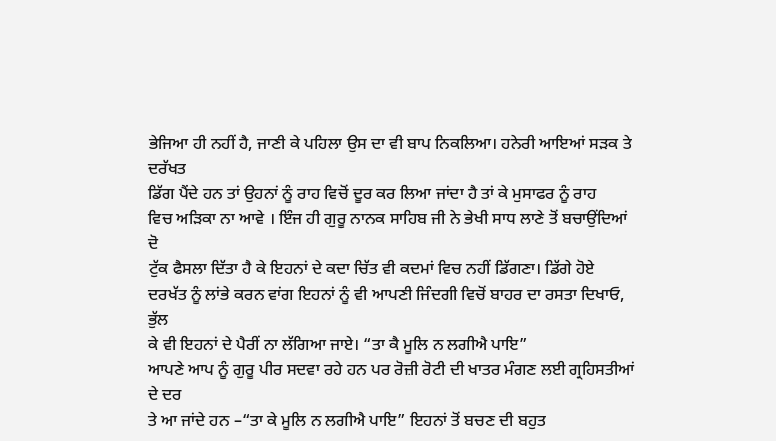ਭੇਜਿਆ ਹੀ ਨਹੀਂ ਹੈ, ਜਾਣੀ ਕੇ ਪਹਿਲਾ ਉਸ ਦਾ ਵੀ ਬਾਪ ਨਿਕਲਿਆ। ਹਨੇਰੀ ਆਇਆਂ ਸੜਕ ਤੇ ਦਰੱਖਤ
ਡਿੱਗ ਪੈਂਦੇ ਹਨ ਤਾਂ ਉਹਨਾਂ ਨੂੰ ਰਾਹ ਵਿਚੋਂ ਦੂਰ ਕਰ ਲਿਆ ਜਾਂਦਾ ਹੈ ਤਾਂ ਕੇ ਮੁਸਾਫਰ ਨੂੰ ਰਾਹ
ਵਿਚ ਅੜਿਕਾ ਨਾ ਆਵੇ । ਇੰਜ ਹੀ ਗੁਰੂ ਨਾਨਕ ਸਾਹਿਬ ਜੀ ਨੇ ਭੇਖੀ ਸਾਧ ਲਾਣੇ ਤੋਂ ਬਚਾਉਂਦਿਆਂ ਦੋ
ਟੁੱਕ ਫੈਸਲਾ ਦਿੱਤਾ ਹੈ ਕੇ ਇਹਨਾਂ ਦੇ ਕਦਾ ਚਿੱਤ ਵੀ ਕਦਮਾਂ ਵਿਚ ਨਹੀਂ ਡਿੱਗਣਾ। ਡਿੱਗੇ ਹੋਏ
ਦਰਖੱਤ ਨੂੰ ਲਾਂਭੇ ਕਰਨ ਵਾਂਗ ਇਹਨਾਂ ਨੂੰ ਵੀ ਆਪਣੀ ਜਿੰਦਗੀ ਵਿਚੋਂ ਬਾਹਰ ਦਾ ਰਸਤਾ ਦਿਖਾਓ, ਭੁੱਲ
ਕੇ ਵੀ ਇਹਨਾਂ ਦੇ ਪੈਰੀਂ ਨਾ ਲੱਗਿਆ ਜਾਏ। “ਤਾ ਕੈ ਮੂਲਿ ਨ ਲਗੀਐ ਪਾਇ”
ਆਪਣੇ ਆਪ ਨੂੰ ਗੁਰੂ ਪੀਰ ਸਦਵਾ ਰਹੇ ਹਨ ਪਰ ਰੋਜ਼ੀ ਰੋਟੀ ਦੀ ਖਾਤਰ ਮੰਗਣ ਲਈ ਗ੍ਰਹਿਸਤੀਆਂ ਦੇ ਦਰ
ਤੇ ਆ ਜਾਂਦੇ ਹਨ –“ਤਾ ਕੇ ਮੂਲਿ ਨ ਲਗੀਐ ਪਾਇ” ਇਹਨਾਂ ਤੋਂ ਬਚਣ ਦੀ ਬਹੁਤ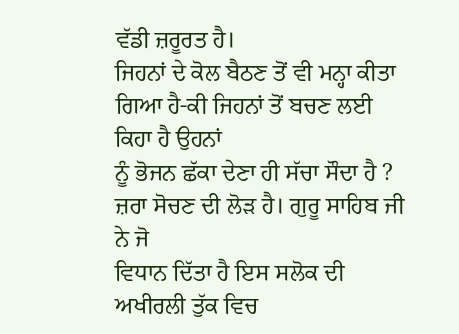ਵੱਡੀ ਜ਼ਰੂਰਤ ਹੈ।
ਜਿਹਨਾਂ ਦੇ ਕੋਲ ਬੈਠਣ ਤੋਂ ਵੀ ਮਨ੍ਹਾ ਕੀਤਾ ਗਿਆ ਹੈ-ਕੀ ਜਿਹਨਾਂ ਤੋਂ ਬਚਣ ਲਈ ਕਿਹਾ ਹੈ ਉਹਨਾਂ
ਨੂੰ ਭੋਜਨ ਛੱਕਾ ਦੇਣਾ ਹੀ ਸੱਚਾ ਸੌਦਾ ਹੈ ? ਜ਼ਰਾ ਸੋਚਣ ਦੀ ਲੋੜ ਹੈ। ਗੁਰੂ ਸਾਹਿਬ ਜੀ ਨੇ ਜੋ
ਵਿਧਾਨ ਦਿੱਤਾ ਹੈ ਇਸ ਸਲੋਕ ਦੀ ਅਖੀਰਲੀ ਤੁੱਕ ਵਿਚ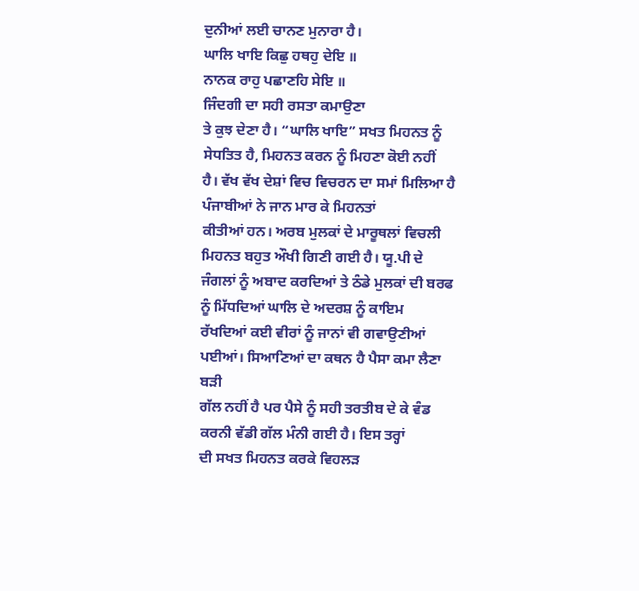ਦੁਨੀਆਂ ਲਈ ਚਾਨਣ ਮੁਨਾਰਾ ਹੈ।
ਘਾਲਿ ਖਾਇ ਕਿਛੁ ਹਥਹੁ ਦੇਇ ॥
ਨਾਨਕ ਰਾਹੁ ਪਛਾਣਹਿ ਸੇਇ ॥
ਜਿੰਦਗੀ ਦਾ ਸਹੀ ਰਸਤਾ ਕਮਾਉਣਾ
ਤੇ ਕੁਝ ਦੇਣਾ ਹੈ। “ਘਾਲਿ ਖਾਇ” ਸਖਤ ਮਿਹਨਤ ਨੂੰ ਸੇਧਤਿਤ ਹੈ, ਮਿਹਨਤ ਕਰਨ ਨੂੰ ਮਿਹਣਾ ਕੋਈ ਨਹੀਂ
ਹੈ। ਵੱਖ ਵੱਖ ਦੇਸ਼ਾਂ ਵਿਚ ਵਿਚਰਨ ਦਾ ਸਮਾਂ ਮਿਲਿਆ ਹੈ ਪੰਜਾਬੀਆਂ ਨੇ ਜਾਨ ਮਾਰ ਕੇ ਮਿਹਨਤਾਂ
ਕੀਤੀਆਂ ਹਨ। ਅਰਬ ਮੁਲਕਾਂ ਦੇ ਮਾਰੂਥਲਾਂ ਵਿਚਲੀ ਮਿਹਨਤ ਬਹੁਤ ਔਖੀ ਗਿਣੀ ਗਈ ਹੈ। ਯੂ.ਪੀ ਦੇ
ਜੰਗਲਾਂ ਨੂੰ ਅਬਾਦ ਕਰਦਿਆਂ ਤੇ ਠੰਡੇ ਮੁਲਕਾਂ ਦੀ ਬਰਫ ਨੂੰ ਮਿੱਧਦਿਆਂ ਘਾਲਿ ਦੇ ਅਦਰਸ਼ ਨੂੰ ਕਾਇਮ
ਰੱਖਦਿਆਂ ਕਈ ਵੀਰਾਂ ਨੂੰ ਜਾਨਾਂ ਵੀ ਗਵਾਉਣੀਆਂ ਪਈਆਂ। ਸਿਆਣਿਆਂ ਦਾ ਕਥਨ ਹੈ ਪੈਸਾ ਕਮਾ ਲੈਣਾ ਬੜੀ
ਗੱਲ ਨਹੀਂ ਹੈ ਪਰ ਪੈਸੇ ਨੂੰ ਸਹੀ ਤਰਤੀਬ ਦੇ ਕੇ ਵੰਡ ਕਰਨੀ ਵੱਡੀ ਗੱਲ ਮੰਨੀ ਗਈ ਹੈ। ਇਸ ਤਰ੍ਹਾਂ
ਦੀ ਸਖਤ ਮਿਹਨਤ ਕਰਕੇ ਵਿਹਲੜ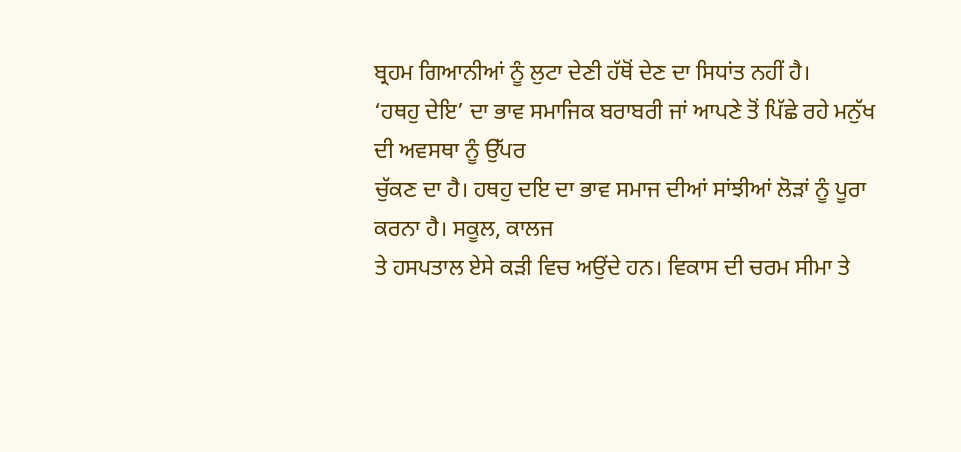ਬ੍ਰਹਮ ਗਿਆਨੀਆਂ ਨੂੰ ਲੁਟਾ ਦੇਣੀ ਹੱਥੋਂ ਦੇਣ ਦਾ ਸਿਧਾਂਤ ਨਹੀਂ ਹੈ।
‘ਹਥਹੁ ਦੇਇ’ ਦਾ ਭਾਵ ਸਮਾਜਿਕ ਬਰਾਬਰੀ ਜਾਂ ਆਪਣੇ ਤੋਂ ਪਿੱਛੇ ਰਹੇ ਮਨੁੱਖ ਦੀ ਅਵਸਥਾ ਨੂੰ ਉੱਪਰ
ਚੁੱਕਣ ਦਾ ਹੈ। ਹਥਹੁ ਦਇ ਦਾ ਭਾਵ ਸਮਾਜ ਦੀਆਂ ਸਾਂਝੀਆਂ ਲੋੜਾਂ ਨੂੰ ਪੂਰਾ ਕਰਨਾ ਹੈ। ਸਕੂਲ, ਕਾਲਜ
ਤੇ ਹਸਪਤਾਲ ਏਸੇ ਕੜੀ ਵਿਚ ਅਉਂਦੇ ਹਨ। ਵਿਕਾਸ ਦੀ ਚਰਮ ਸੀਮਾ ਤੇ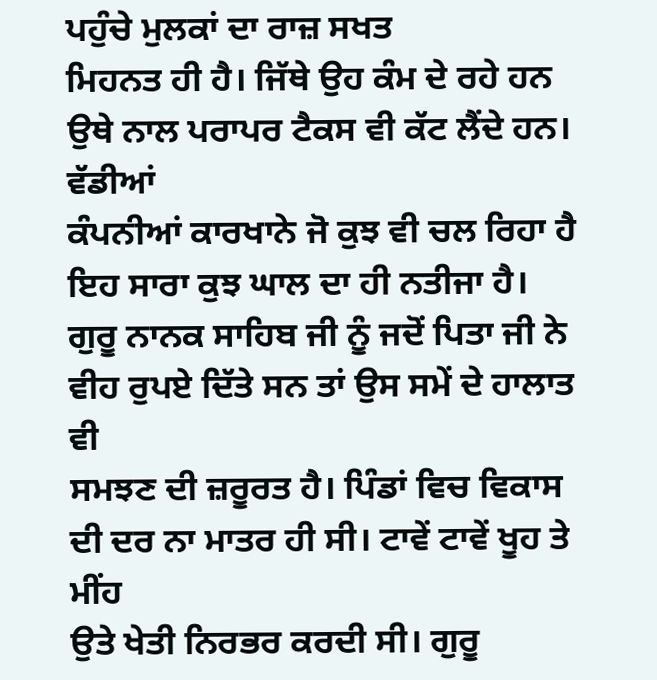ਪਹੁੰਚੇ ਮੁਲਕਾਂ ਦਾ ਰਾਜ਼ ਸਖਤ
ਮਿਹਨਤ ਹੀ ਹੈ। ਜਿੱਥੇ ਉਹ ਕੰਮ ਦੇ ਰਹੇ ਹਨ ਉਥੇ ਨਾਲ ਪਰਾਪਰ ਟੈਕਸ ਵੀ ਕੱਟ ਲੈਂਦੇ ਹਨ। ਵੱਡੀਆਂ
ਕੰਪਨੀਆਂ ਕਾਰਖਾਨੇ ਜੋ ਕੁਝ ਵੀ ਚਲ ਰਿਹਾ ਹੈ ਇਹ ਸਾਰਾ ਕੁਝ ਘਾਲ ਦਾ ਹੀ ਨਤੀਜਾ ਹੈ।
ਗੁਰੂ ਨਾਨਕ ਸਾਹਿਬ ਜੀ ਨੂੰ ਜਦੋਂ ਪਿਤਾ ਜੀ ਨੇ ਵੀਹ ਰੁਪਏ ਦਿੱਤੇ ਸਨ ਤਾਂ ਉਸ ਸਮੇਂ ਦੇ ਹਾਲਾਤ ਵੀ
ਸਮਝਣ ਦੀ ਜ਼ਰੂਰਤ ਹੈ। ਪਿੰਡਾਂ ਵਿਚ ਵਿਕਾਸ ਦੀ ਦਰ ਨਾ ਮਾਤਰ ਹੀ ਸੀ। ਟਾਵੇਂ ਟਾਵੇਂ ਖੂਹ ਤੇ ਮੀਂਹ
ਉਤੇ ਖੇਤੀ ਨਿਰਭਰ ਕਰਦੀ ਸੀ। ਗੁਰੂ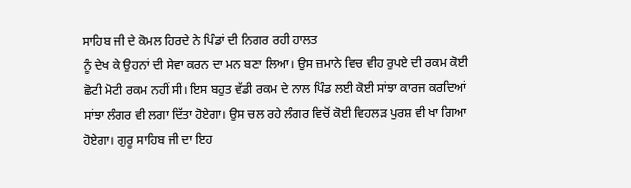ਸਾਹਿਬ ਜੀ ਦੇ ਕੋਮਲ ਹਿਰਦੇ ਨੇ ਪਿੰਡਾਂ ਦੀ ਨਿਗਰ ਰਹੀ ਹਾਲਤ
ਨੂੰ ਦੇਖ ਕੇ ਉਹਨਾਂ ਦੀ ਸੇਵਾ ਕਰਨ ਦਾ ਮਨ ਬਣਾ ਲਿਆ। ਉਸ ਜ਼ਮਾਨੇ ਵਿਚ ਵੀਹ ਰੁਪਏ ਦੀ ਰਕਮ ਕੋਈ
ਛੋਟੀ ਮੋਟੀ ਰਕਮ ਨਹੀਂ ਸੀ। ਇਸ ਬਹੁਤ ਵੱਡੀ ਰਕਮ ਦੇ ਨਾਲ ਪਿੰਡ ਲਈ ਕੋਈ ਸਾਂਝਾ ਕਾਰਜ ਕਰਦਿਆਂ
ਸਾਂਝਾ ਲੰਗਰ ਵੀ ਲਗਾ ਦਿੱਤਾ ਹੋਏਗਾ। ਉਸ ਚਲ ਰਹੇ ਲੰਗਰ ਵਿਚੋਂ ਕੋਈ ਵਿਹਲੜ ਪੁਰਸ਼ ਵੀ ਖਾ ਗਿਆ
ਹੋਏਗਾ। ਗੁਰੂ ਸਾਹਿਬ ਜੀ ਦਾ ਇਹ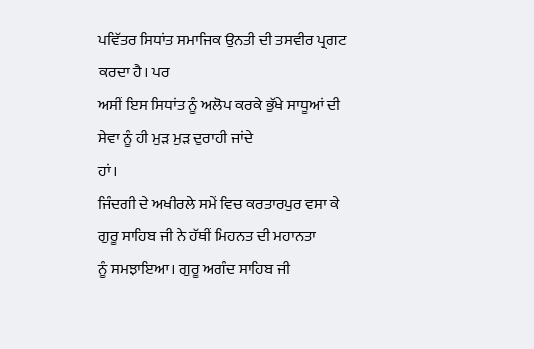ਪਵਿੱਤਰ ਸਿਧਾਂਤ ਸਮਾਜਿਕ ਉਨਤੀ ਦੀ ਤਸਵੀਰ ਪ੍ਰਗਟ ਕਰਦਾ ਹੈ। ਪਰ
ਅਸੀਂ ਇਸ ਸਿਧਾਂਤ ਨੂੰ ਅਲੋਪ ਕਰਕੇ ਭੁੱਖੇ ਸਾਧੂਆਂ ਦੀ ਸੇਵਾ ਨੂੰ ਹੀ ਮੁੜ ਮੁੜ ਦੁਰਾਹੀ ਜਾਂਦੇ
ਹਾਂ।
ਜਿੰਦਗੀ ਦੇ ਅਖੀਰਲੇ ਸਮੇਂ ਵਿਚ ਕਰਤਾਰਪੁਰ ਵਸਾ ਕੇ ਗੁਰੂ ਸਾਹਿਬ ਜੀ ਨੇ ਹੱਥੀਂ ਮਿਹਨਤ ਦੀ ਮਹਾਨਤਾ
ਨੂੰ ਸਮਝਾਇਆ। ਗੁਰੂ ਅਗੰਦ ਸਾਹਿਬ ਜੀ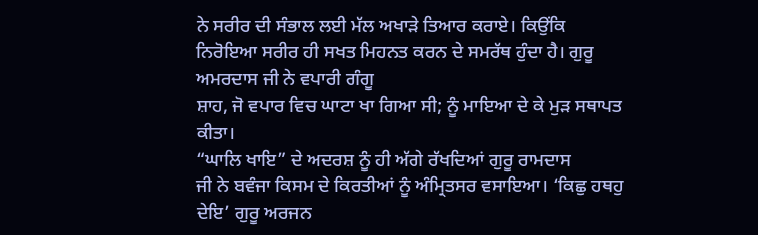ਨੇ ਸਰੀਰ ਦੀ ਸੰਭਾਲ ਲਈ ਮੱਲ ਅਖਾੜੇ ਤਿਆਰ ਕਰਾਏ। ਕਿਉਂਕਿ
ਨਿਰੋਇਆ ਸਰੀਰ ਹੀ ਸਖਤ ਮਿਹਨਤ ਕਰਨ ਦੇ ਸਮਰੱਥ ਹੁੰਦਾ ਹੈ। ਗੁਰੂ ਅਮਰਦਾਸ ਜੀ ਨੇ ਵਪਾਰੀ ਗੰਗੂ
ਸ਼ਾਹ, ਜੋ ਵਪਾਰ ਵਿਚ ਘਾਟਾ ਖਾ ਗਿਆ ਸੀ; ਨੂੰ ਮਾਇਆ ਦੇ ਕੇ ਮੁੜ ਸਥਾਪਤ ਕੀਤਾ।
“ਘਾਲਿ ਖਾਇ” ਦੇ ਅਦਰਸ਼ ਨੂੰ ਹੀ ਅੱਗੇ ਰੱਖਦਿਆਂ ਗੁਰੂ ਰਾਮਦਾਸ
ਜੀ ਨੇ ਬਵੰਜਾ ਕਿਸਮ ਦੇ ਕਿਰਤੀਆਂ ਨੂੰ ਅੰਮ੍ਰਿਤਸਰ ਵਸਾਇਆ। ‘ਕਿਛੁ ਹਥਹੁ ਦੇਇ’ ਗੁਰੂ ਅਰਜਨ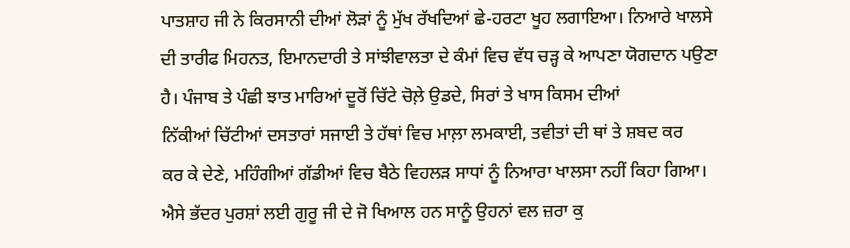ਪਾਤਸ਼ਾਹ ਜੀ ਨੇ ਕਿਰਸਾਨੀ ਦੀਆਂ ਲੋੜਾਂ ਨੂੰ ਮੁੱਖ ਰੱਖਦਿਆਂ ਛੇ-ਹਰਟਾ ਖੂਹ ਲਗਾਇਆ। ਨਿਆਰੇ ਖਾਲਸੇ
ਦੀ ਤਾਰੀਫ ਮਿਹਨਤ, ਇਮਾਨਦਾਰੀ ਤੇ ਸਾਂਝੀਵਾਲਤਾ ਦੇ ਕੰਮਾਂ ਵਿਚ ਵੱਧ ਚੜ੍ਹ ਕੇ ਆਪਣਾ ਯੋਗਦਾਨ ਪਉਣਾ
ਹੈ। ਪੰਜਾਬ ਤੇ ਪੰਛੀ ਝਾਤ ਮਾਰਿਆਂ ਦੂਰੋਂ ਚਿੱਟੇ ਚੋਲ਼ੇ ਉਡਦੇ, ਸਿਰਾਂ ਤੇ ਖਾਸ ਕਿਸਮ ਦੀਆਂ
ਨਿੱਕੀਆਂ ਚਿੱਟੀਆਂ ਦਸਤਾਰਾਂ ਸਜਾਈ ਤੇ ਹੱਥਾਂ ਵਿਚ ਮਾਲ਼ਾ ਲਮਕਾਈ, ਤਵੀਤਾਂ ਦੀ ਥਾਂ ਤੇ ਸ਼ਬਦ ਕਰ
ਕਰ ਕੇ ਦੇਣੇ, ਮਹਿੰਗੀਆਂ ਗੱਡੀਆਂ ਵਿਚ ਬੈਠੇ ਵਿਹਲੜ ਸਾਧਾਂ ਨੂੰ ਨਿਆਰਾ ਖਾਲਸਾ ਨਹੀਂ ਕਿਹਾ ਗਿਆ।
ਐਸੇ ਭੱਦਰ ਪੁਰਸ਼ਾਂ ਲਈ ਗੁਰੂ ਜੀ ਦੇ ਜੋ ਖਿਆਲ ਹਨ ਸਾਨੂੰ ਉਹਨਾਂ ਵਲ ਜ਼ਰਾ ਕੁ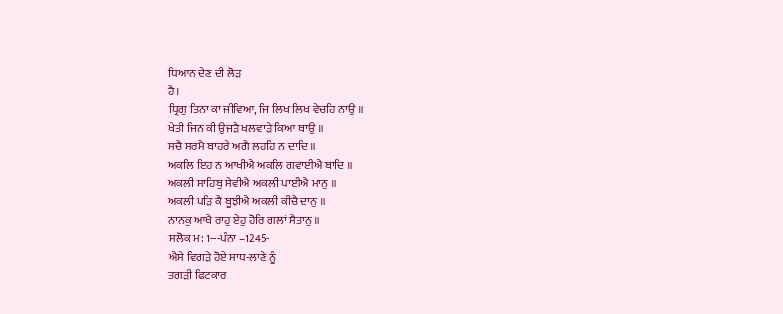ਧਿਆਨ ਦੇਣ ਦੀ ਲੋੜ
ਹੈ।
ਧ੍ਰਿਗੁ ਤਿਨਾ ਕਾ ਜੀਵਿਆ, ਜਿ ਲਿਖ ਲਿਖ ਵੇਚਹਿ ਨਾਉ ॥
ਖੇਤੀ ਜਿਨ ਕੀ ਉਜੜੈ ਖਲਵਾੜੇ ਕਿਆ ਥਾਉ ॥
ਸਚੈ ਸਰਮੈ ਬਾਹਰੇ ਅਗੈ ਲਹਹਿ ਨ ਦਾਦਿ ॥
ਅਕਲਿ ਇਹ ਨ ਆਖੀਐ ਅਕਲਿ ਗਵਾਈਐ ਬਾਦਿ ॥
ਅਕਲੀ ਸਾਹਿਬੁ ਸੇਵੀਐ ਅਕਲੀ ਪਾਈਐ ਮਾਨੁ ॥
ਅਕਲੀ ਪੜਿ ਕੈ ਬੂਝੀਐ ਅਕਲੀ ਕੀਚੈ ਦਾਨੁ ॥
ਨਾਨਕੁ ਆਖੈ ਰਾਹੁ ਏਹੁ ਹੋਰਿ ਗਲਾਂ ਸੈਤਾਨੁ ॥
ਸਲੋਕ ਮ: 1---ਪੰਨਾ –1245-
ਐਸੇ ਵਿਗੜੇ ਹੋਏ ਸਾਧ-ਲਾਣੇ ਨੂੰ
ਤਗੜੀ ਫਿਟਕਾਰ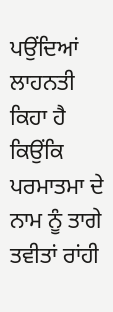ਪਉਂਦਿਆਂ ਲਾਹਨਤੀ ਕਿਹਾ ਹੈ ਕਿਉਂਕਿ ਪਰਮਾਤਮਾ ਦੇ ਨਾਮ ਨੂੰ ਤਾਗੇ ਤਵੀਤਾਂ ਰਾਂਹੀ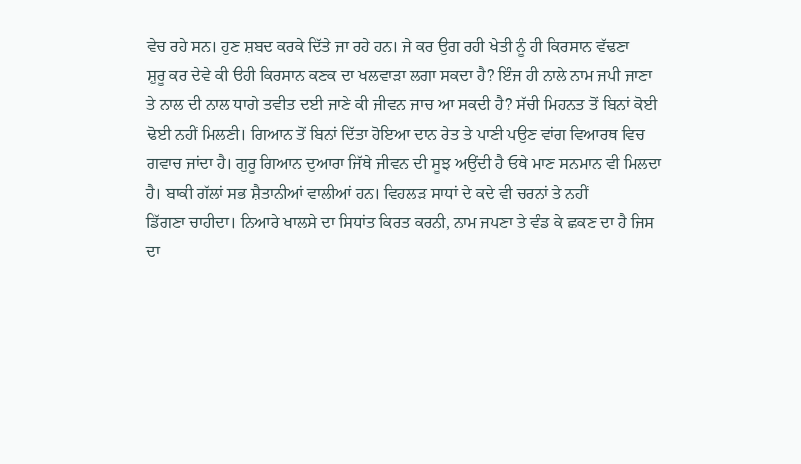ਵੇਚ ਰਹੇ ਸਨ। ਹੁਣ ਸ਼ਬਦ ਕਰਕੇ ਦਿੱਤੇ ਜਾ ਰਹੇ ਹਨ। ਜੇ ਕਰ ਉਗ ਰਹੀ ਖੇਤੀ ਨੂੰ ਹੀ ਕਿਰਸਾਨ ਵੱਢਣਾ
ਸ਼ੁਰੂ ਕਰ ਦੇਵੇ ਕੀ ੳਹੀ ਕਿਰਸਾਨ ਕਣਕ ਦਾ ਖਲਵਾੜਾ ਲਗਾ ਸਕਦਾ ਹੈ? ਇੰਜ ਹੀ ਨਾਲੇ ਨਾਮ ਜਪੀ ਜਾਣਾ
ਤੇ ਨਾਲ ਦੀ ਨਾਲ ਧਾਗੇ ਤਵੀਤ ਦਈ ਜਾਣੇ ਕੀ ਜੀਵਨ ਜਾਚ ਆ ਸਕਦੀ ਹੈ? ਸੱਚੀ ਮਿਹਨਤ ਤੋਂ ਬਿਨਾਂ ਕੋਈ
ਢੋਈ ਨਹੀਂ ਮਿਲਣੀ। ਗਿਆਨ ਤੋਂ ਬਿਨਾਂ ਦਿੱਤਾ ਹੋਇਆ ਦਾਨ ਰੇਤ ਤੇ ਪਾਣੀ ਪਉਣ ਵਾਂਗ ਵਿਆਰਥ ਵਿਚ
ਗਵਾਚ ਜਾਂਦਾ ਹੈ। ਗੁਰੂ ਗਿਆਨ ਦੁਆਰਾ ਜਿੱਥੇ ਜੀਵਨ ਦੀ ਸੂਝ ਅਉਂਦੀ ਹੈ ਓਥੇ ਮਾਣ ਸਨਮਾਨ ਵੀ ਮਿਲਦਾ
ਹੈ। ਬਾਕੀ ਗੱਲਾਂ ਸਭ ਸ਼ੈਤਾਨੀਆਂ ਵਾਲੀਆਂ ਹਨ। ਵਿਹਲੜ ਸਾਧਾਂ ਦੇ ਕਦੇ ਵੀ ਚਰਨਾਂ ਤੇ ਨਹੀਂ
ਡਿੱਗਣਾ ਚਾਹੀਦਾ। ਨਿਆਰੇ ਖਾਲਸੇ ਦਾ ਸਿਧਾਂਤ ਕਿਰਤ ਕਰਨੀ, ਨਾਮ ਜਪਣਾ ਤੇ ਵੰਡ ਕੇ ਛਕਣ ਦਾ ਹੈ ਜਿਸ
ਦਾ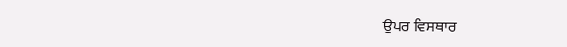ਉਪਰ ਵਿਸਥਾਰ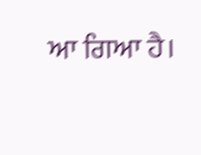ਆ ਗਿਆ ਹੈ।